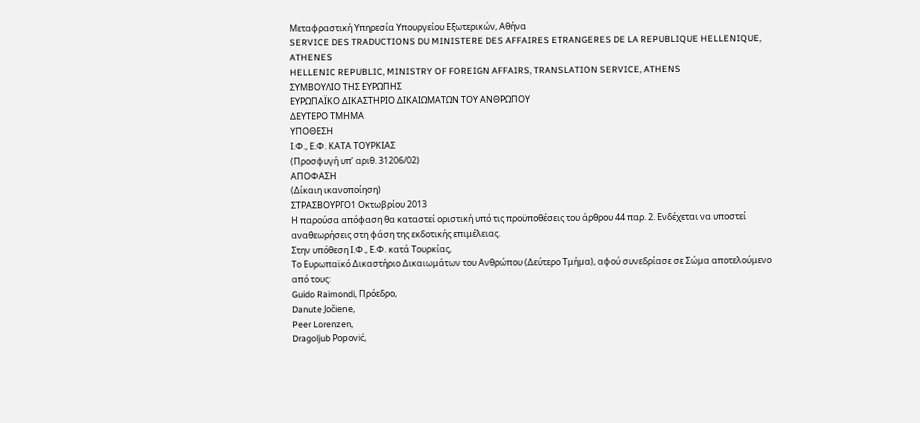Μεταφραστική Υπηρεσία Υπουργείου Εξωτερικών, Αθήνα
SERVICE DES TRADUCTIONS DU MINISTERE DES AFFAIRES ETRANGERES DE LA REPUBLIQUE HELLENIQUE, ATHENES
HELLENIC REPUBLIC, MINISTRY OF FOREIGN AFFAIRS, TRANSLATION SERVICE, ATHENS
ΣΥΜΒΟΥΛΙΟ ΤΗΣ ΕΥΡΩΠΗΣ
ΕΥΡΩΠΑΪΚΟ ΔΙΚΑΣΤΗΡΙΟ ΔΙΚΑΙΩΜΑΤΩΝ ΤΟΥ ΑΝΘΡΩΠΟΥ
ΔΕΥΤΕΡΟ ΤΜΗΜΑ
ΥΠΟΘΕΣΗ
Ι.Φ., Ε.Φ. ΚΑΤΑ ΤΟΥΡΚΙΑΣ
(Προσφυγή υπ’ αριθ. 31206/02)
ΑΠΟΦΑΣΗ
(Δίκαιη ικανοποίηση)
ΣΤΡΑΣΒΟΥΡΓΟ1 Οκτωβρίου 2013
Η παρούσα απόφαση θα καταστεί οριστική υπό τις προϋποθέσεις του άρθρου 44 παρ. 2. Ενδέχεται να υποστεί αναθεωρήσεις στη φάση της εκδοτικής επιμέλειας.
Στην υπόθεση Ι.Φ., Ε.Φ. κατά Τουρκίας,
Το Ευρωπαϊκό Δικαστήριο Δικαιωμάτων του Ανθρώπου (Δεύτερο Τμήμα), αφού συνεδρίασε σε Σώμα αποτελούμενο από τους:
Guido Raimondi, Πρόεδρο,
Danute Jočiene,
Peer Lorenzen,
Dragoljub Popović,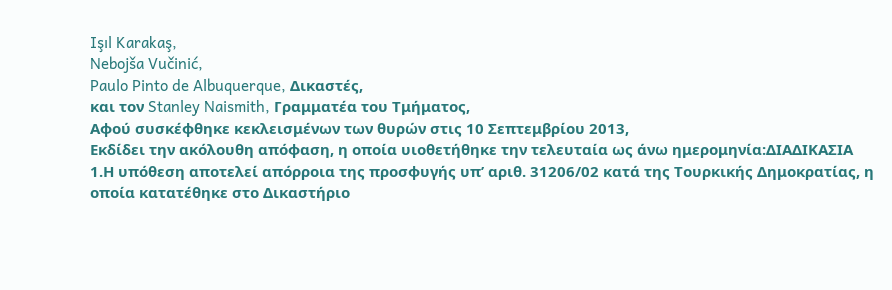Işıl Karakaş,
Nebojša Vučinić,
Paulo Pinto de Albuquerque, Δικαστές,
και τον Stanley Naismith, Γραμματέα του Τμήματος,
Αφού συσκέφθηκε κεκλεισμένων των θυρών στις 10 Σεπτεμβρίου 2013,
Εκδίδει την ακόλουθη απόφαση, η οποία υιοθετήθηκε την τελευταία ως άνω ημερομηνία:ΔΙΑΔΙΚΑΣΙΑ
1.Η υπόθεση αποτελεί απόρροια της προσφυγής υπ’ αριθ. 31206/02 κατά της Τουρκικής Δημοκρατίας, η οποία κατατέθηκε στο Δικαστήριο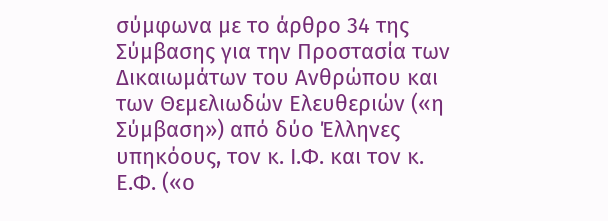σύμφωνα με το άρθρο 34 της Σύμβασης για την Προστασία των Δικαιωμάτων του Ανθρώπου και των Θεμελιωδών Ελευθεριών («η Σύμβαση») από δύο Έλληνες υπηκόους, τον κ. Ι.Φ. και τον κ. Ε.Φ. («ο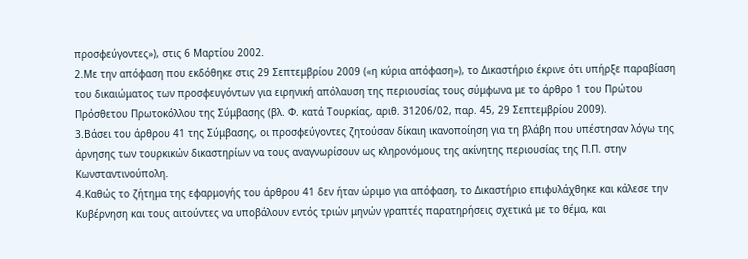προσφεύγοντες»), στις 6 Μαρτίου 2002.
2.Με την απόφαση που εκδόθηκε στις 29 Σεπτεμβρίου 2009 («η κύρια απόφαση»), το Δικαστήριο έκρινε ότι υπήρξε παραβίαση του δικαιώματος των προσφευγόντων για ειρηνική απόλαυση της περιουσίας τους σύμφωνα με το άρθρο 1 του Πρώτου Πρόσθετου Πρωτοκόλλου της Σύμβασης (βλ. Φ. κατά Τουρκίας, αριθ. 31206/02, παρ. 45, 29 Σεπτεμβρίου 2009).
3.Βάσει του άρθρου 41 της Σύμβασης, οι προσφεύγοντες ζητούσαν δίκαιη ικανοποίηση για τη βλάβη που υπέστησαν λόγω της άρνησης των τουρκικών δικαστηρίων να τους αναγνωρίσουν ως κληρονόμους της ακίνητης περιουσίας της Π.Π. στην Κωνσταντινούπολη.
4.Καθώς το ζήτημα της εφαρμογής του άρθρου 41 δεν ήταν ώριμο για απόφαση, το Δικαστήριο επιφυλάχθηκε και κάλεσε την Κυβέρνηση και τους αιτούντες να υποβάλουν εντός τριών μηνών γραπτές παρατηρήσεις σχετικά με το θέμα, και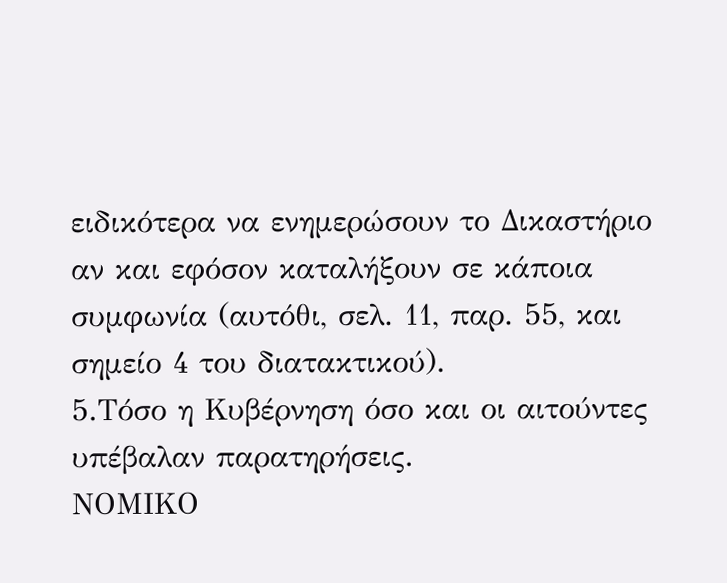ειδικότερα να ενημερώσουν το Δικαστήριο αν και εφόσον καταλήξουν σε κάποια συμφωνία (αυτόθι, σελ. 11, παρ. 55, και σημείο 4 του διατακτικού).
5.Τόσο η Κυβέρνηση όσο και οι αιτούντες υπέβαλαν παρατηρήσεις.
ΝΟΜΙΚΟ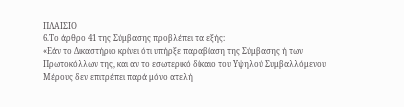ΠΛΑΙΣΙΟ
6.Το άρθρο 41 της Σύμβασης προβλέπει τα εξής:
«Εάν το Δικαστήριο κρίνει ότι υπήρξε παραβίαση της Σύμβασης ή των Πρωτοκόλλων της, και αν το εσωτερικό δίκαιο του Υψηλού Συμβαλλόμενου Μέρους δεν επιτρέπει παρά μόνο ατελή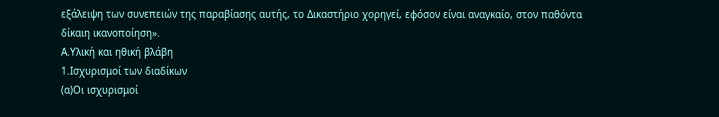εξάλειψη των συνεπειών της παραβίασης αυτής, το Δικαστήριο χορηγεί, εφόσον είναι αναγκαίο, στον παθόντα δίκαιη ικανοποίηση».
Α.Υλική και ηθική βλάβη
1.Ισχυρισμοί των διαδίκων
(α)Οι ισχυρισμοί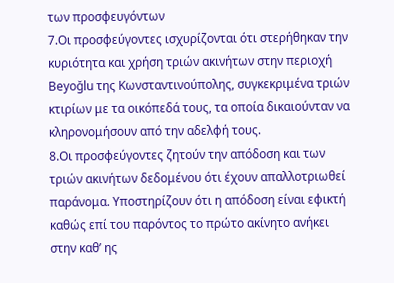των προσφευγόντων
7.Οι προσφεύγοντες ισχυρίζονται ότι στερήθηκαν την κυριότητα και χρήση τριών ακινήτων στην περιοχή Beyoğlu της Κωνσταντινούπολης, συγκεκριμένα τριών κτιρίων με τα οικόπεδά τους, τα οποία δικαιούνταν να κληρονομήσουν από την αδελφή τους.
8.Οι προσφεύγοντες ζητούν την απόδοση και των τριών ακινήτων δεδομένου ότι έχουν απαλλοτριωθεί παράνομα. Υποστηρίζουν ότι η απόδοση είναι εφικτή καθώς επί του παρόντος το πρώτο ακίνητο ανήκει στην καθ’ ης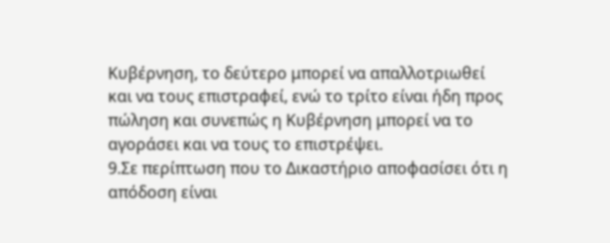Κυβέρνηση, το δεύτερο μπορεί να απαλλοτριωθεί και να τους επιστραφεί, ενώ το τρίτο είναι ήδη προς πώληση και συνεπώς η Κυβέρνηση μπορεί να το αγοράσει και να τους το επιστρέψει.
9.Σε περίπτωση που το Δικαστήριο αποφασίσει ότι η απόδοση είναι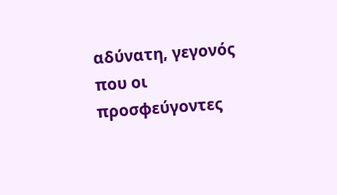αδύνατη, γεγονός που οι προσφεύγοντες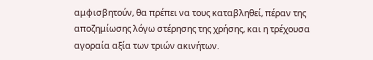αμφισβητούν, θα πρέπει να τους καταβληθεί, πέραν της αποζημίωσης λόγω στέρησης της χρήσης, και η τρέχουσα αγοραία αξία των τριών ακινήτων.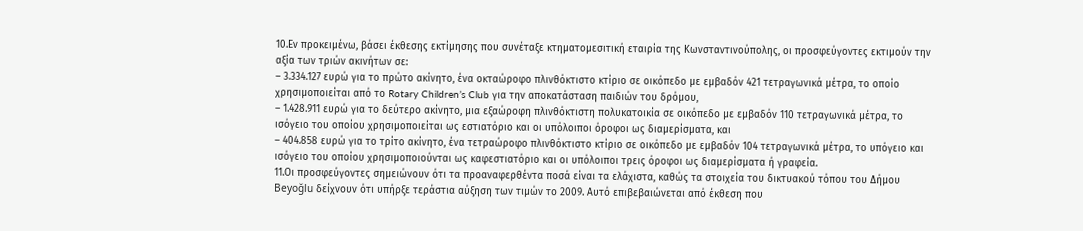10.Εν προκειμένω, βάσει έκθεσης εκτίμησης που συνέταξε κτηματομεσιτική εταιρία της Κωνσταντινούπολης, οι προσφεύγοντες εκτιμούν την αξία των τριών ακινήτων σε:
– 3.334.127 ευρώ για το πρώτο ακίνητο, ένα οκταώροφο πλινθόκτιστο κτίριο σε οικόπεδο με εμβαδόν 421 τετραγωνικά μέτρα, το οποίο χρησιμοποιείται από το Rotary Children’s Club για την αποκατάσταση παιδιών του δρόμου,
– 1.428.911 ευρώ για το δεύτερο ακίνητο, μια εξαώροφη πλινθόκτιστη πολυκατοικία σε οικόπεδο με εμβαδόν 110 τετραγωνικά μέτρα, το ισόγειο του οποίου χρησιμοποιείται ως εστιατόριο και οι υπόλοιποι όροφοι ως διαμερίσματα, και
– 404.858 ευρώ για το τρίτο ακίνητο, ένα τετραώροφο πλινθόκτιστο κτίριο σε οικόπεδο με εμβαδόν 104 τετραγωνικά μέτρα, το υπόγειο και ισόγειο του οποίου χρησιμοποιούνται ως καφεστιατόριο και οι υπόλοιποι τρεις όροφοι ως διαμερίσματα ή γραφεία.
11.Οι προσφεύγοντες σημειώνουν ότι τα προαναφερθέντα ποσά είναι τα ελάχιστα, καθώς τα στοιχεία του δικτυακού τόπου του Δήμου Beyoğlu δείχνουν ότι υπήρξε τεράστια αύξηση των τιμών το 2009. Αυτό επιβεβαιώνεται από έκθεση που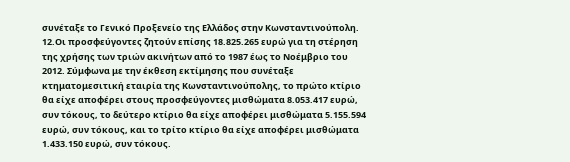συνέταξε το Γενικό Προξενείο της Ελλάδος στην Κωνσταντινούπολη.
12.Οι προσφεύγοντες ζητούν επίσης 18.825.265 ευρώ για τη στέρηση της χρήσης των τριών ακινήτων από το 1987 έως το Νοέμβριο του 2012. Σύμφωνα με την έκθεση εκτίμησης που συνέταξε κτηματομεσιτική εταιρία της Κωνσταντινούπολης, το πρώτο κτίριο θα είχε αποφέρει στους προσφεύγοντες μισθώματα 8.053.417 ευρώ, συν τόκους, το δεύτερο κτίριο θα είχε αποφέρει μισθώματα 5.155.594 ευρώ, συν τόκους, και το τρίτο κτίριο θα είχε αποφέρει μισθώματα 1.433.150 ευρώ, συν τόκους.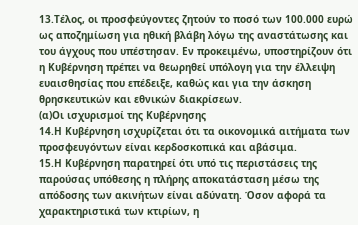13.Τέλος, οι προσφεύγοντες ζητούν το ποσό των 100.000 ευρώ ως αποζημίωση για ηθική βλάβη λόγω της αναστάτωσης και του άγχους που υπέστησαν. Εν προκειμένω, υποστηρίζουν ότι η Κυβέρνηση πρέπει να θεωρηθεί υπόλογη για την έλλειψη ευαισθησίας που επέδειξε, καθώς και για την άσκηση θρησκευτικών και εθνικών διακρίσεων.
(α)Οι ισχυρισμοί της Κυβέρνησης
14.Η Κυβέρνηση ισχυρίζεται ότι τα οικονομικά αιτήματα των προσφευγόντων είναι κερδοσκοπικά και αβάσιμα.
15.Η Κυβέρνηση παρατηρεί ότι υπό τις περιστάσεις της παρούσας υπόθεσης η πλήρης αποκατάσταση μέσω της απόδοσης των ακινήτων είναι αδύνατη. Όσον αφορά τα χαρακτηριστικά των κτιρίων, η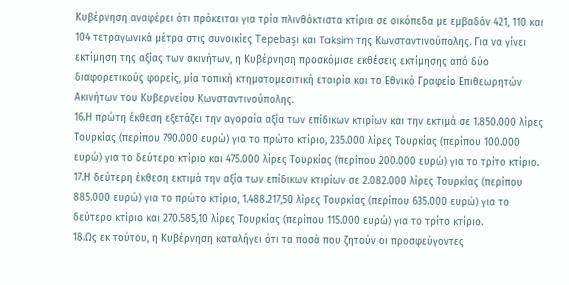Κυβέρνηση αναφέρει ότι πρόκειται για τρία πλινθόκτιστα κτίρια σε οικόπεδα με εμβαδόν 421, 110 και 104 τετραγωνικά μέτρα στις συνοικίες Tepebaşı και Taksim της Κωνσταντινούπολης. Για να γίνει εκτίμηση της αξίας των ακινήτων, η Κυβέρνηση προσκόμισε εκθέσεις εκτίμησης από δύο διαφορετικούς φορείς, μία τοπική κτηματομεσιτική εταιρία και το Εθνικό Γραφείο Επιθεωρητών Ακινήτων του Κυβερνείου Κωνσταντινούπολης.
16.Η πρώτη έκθεση εξετάζει την αγοραία αξία των επίδικων κτιρίων και την εκτιμά σε 1.850.000 λίρες Τουρκίας (περίπου 790.000 ευρώ) για το πρώτο κτίριο, 235.000 λίρες Τουρκίας (περίπου 100.000 ευρώ) για το δεύτερο κτίριο και 475.000 λίρες Τουρκίας (περίπου 200.000 ευρώ) για το τρίτο κτίριο.
17.Η δεύτερη έκθεση εκτιμά την αξία των επίδικων κτιρίων σε 2.082.000 λίρες Τουρκίας (περίπου 885.000 ευρώ) για το πρώτο κτίριο, 1.488.217,50 λίρες Τουρκίας (περίπου 635.000 ευρώ) για το δεύτερο κτίριο και 270.585,10 λίρες Τουρκίας (περίπου 115.000 ευρώ) για το τρίτο κτίριο.
18.Ως εκ τούτου, η Κυβέρνηση καταλήγει ότι τα ποσά που ζητούν οι προσφεύγοντες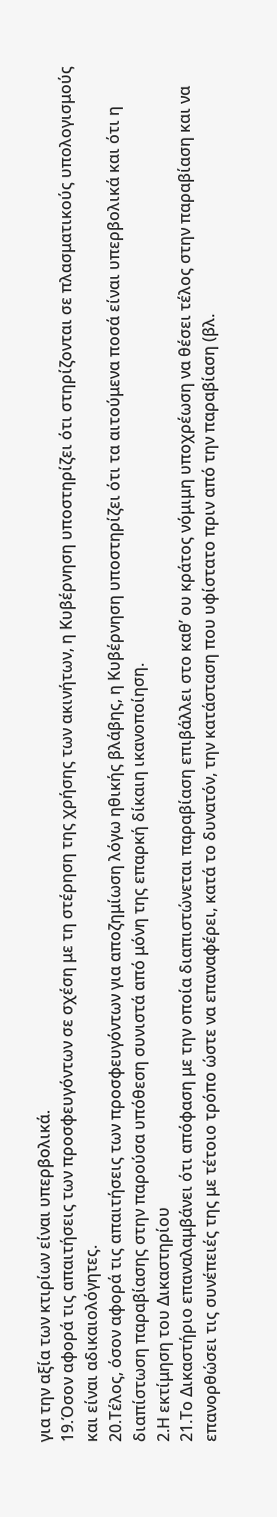για την αξία των κτιρίων είναι υπερβολικά.
19.Όσον αφορά τις απαιτήσεις των προσφευγόντων σε σχέση με τη στέρηση της χρήσης των ακινήτων, η Κυβέρνηση υποστηρίζει ότι στηρίζονται σε πλασματικούς υπολογισμούς και είναι αδικαιολόγητες.
20.Τέλος, όσον αφορά τις απαιτήσεις των προσφευγόντων για αποζημίωση λόγω ηθικής βλάβης, η Κυβέρνηση υποστηρίζει ότι τα αιτούμενα ποσά είναι υπερβολικά και ότι η διαπίστωση παραβίασης στην παρούσα υπόθεση συνιστά από μόνη της επαρκή δίκαιη ικανοποίηση.
2.Η εκτίμηση του Δικαστηρίου
21.Το Δικαστήριο επαναλαμβάνει ότι απόφαση με την οποία διαπιστώνεται παραβίαση επιβάλλει στο καθ’ ου κράτος νόμιμη υποχρέωση να θέσει τέλος στην παραβίαση και να επανορθώσει τις συνέπειές της με τέτοιο τρόπο ώστε να επαναφέρει, κατά το δυνατόν, την κατάσταση που υφίστατο πριν από την παραβίαση (βλ.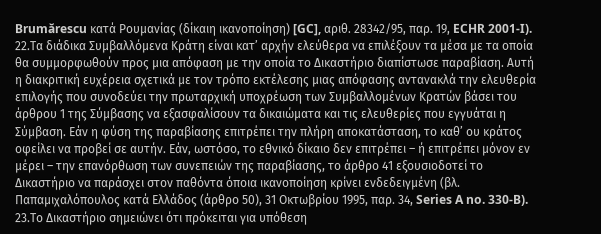Brumărescu κατά Ρουμανίας (δίκαιη ικανοποίηση) [GC], αριθ. 28342/95, παρ. 19, ECHR 2001-I).
22.Τα διάδικα Συμβαλλόμενα Κράτη είναι κατ’ αρχήν ελεύθερα να επιλέξουν τα μέσα με τα οποία θα συμμορφωθούν προς μια απόφαση με την οποία το Δικαστήριο διαπίστωσε παραβίαση. Αυτή η διακριτική ευχέρεια σχετικά με τον τρόπο εκτέλεσης μιας απόφασης αντανακλά την ελευθερία επιλογής που συνοδεύει την πρωταρχική υποχρέωση των Συμβαλλομένων Κρατών βάσει του άρθρου 1 της Σύμβασης να εξασφαλίσουν τα δικαιώματα και τις ελευθερίες που εγγυάται η Σύμβαση. Εάν η φύση της παραβίασης επιτρέπει την πλήρη αποκατάσταση, το καθ’ ου κράτος οφείλει να προβεί σε αυτήν. Εάν, ωστόσο, το εθνικό δίκαιο δεν επιτρέπει – ή επιτρέπει μόνον εν μέρει – την επανόρθωση των συνεπειών της παραβίασης, το άρθρο 41 εξουσιοδοτεί το Δικαστήριο να παράσχει στον παθόντα όποια ικανοποίηση κρίνει ενδεδειγμένη (βλ. Παπαμιχαλόπουλος κατά Ελλάδος (άρθρο 50), 31 Οκτωβρίου 1995, παρ. 34, Series A no. 330-B).
23.Το Δικαστήριο σημειώνει ότι πρόκειται για υπόθεση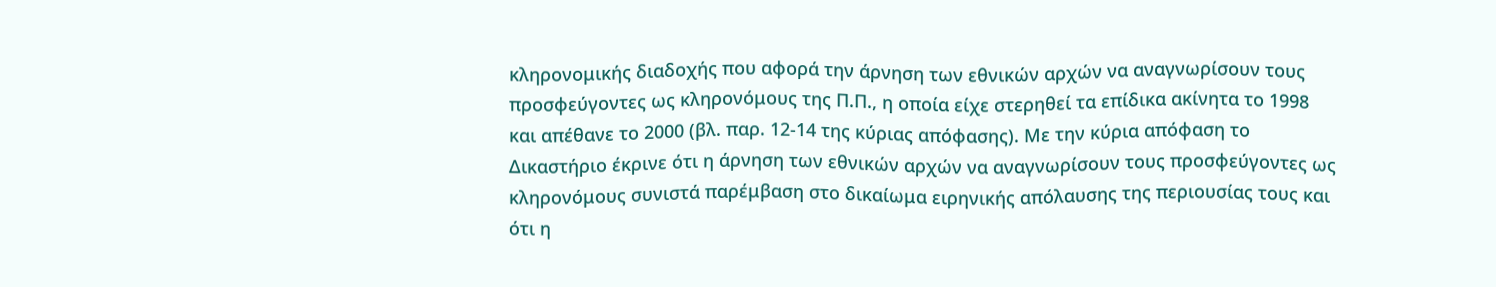κληρονομικής διαδοχής που αφορά την άρνηση των εθνικών αρχών να αναγνωρίσουν τους προσφεύγοντες ως κληρονόμους της Π.Π., η οποία είχε στερηθεί τα επίδικα ακίνητα το 1998 και απέθανε το 2000 (βλ. παρ. 12-14 της κύριας απόφασης). Με την κύρια απόφαση το Δικαστήριο έκρινε ότι η άρνηση των εθνικών αρχών να αναγνωρίσουν τους προσφεύγοντες ως κληρονόμους συνιστά παρέμβαση στο δικαίωμα ειρηνικής απόλαυσης της περιουσίας τους και ότι η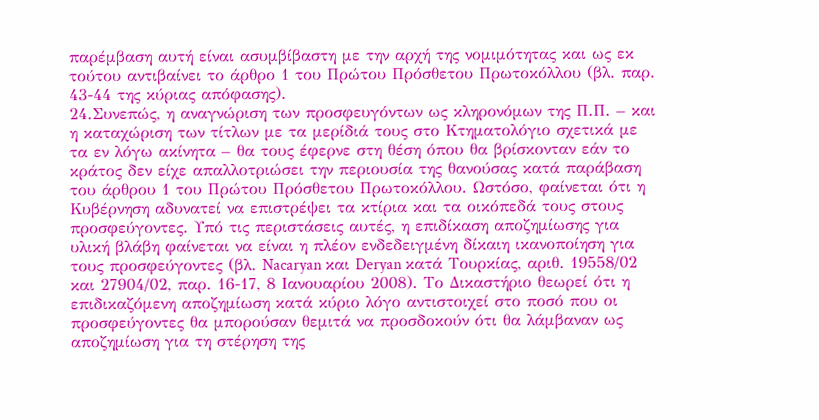παρέμβαση αυτή είναι ασυμβίβαστη με την αρχή της νομιμότητας και ως εκ τούτου αντιβαίνει το άρθρο 1 του Πρώτου Πρόσθετου Πρωτοκόλλου (βλ. παρ. 43-44 της κύριας απόφασης).
24.Συνεπώς, η αναγνώριση των προσφευγόντων ως κληρονόμων της Π.Π. – και η καταχώριση των τίτλων με τα μερίδιά τους στο Κτηματολόγιο σχετικά με τα εν λόγω ακίνητα – θα τους έφερνε στη θέση όπου θα βρίσκονταν εάν το κράτος δεν είχε απαλλοτριώσει την περιουσία της θανούσας κατά παράβαση του άρθρου 1 του Πρώτου Πρόσθετου Πρωτοκόλλου. Ωστόσο, φαίνεται ότι η Κυβέρνηση αδυνατεί να επιστρέψει τα κτίρια και τα οικόπεδά τους στους προσφεύγοντες. Υπό τις περιστάσεις αυτές, η επιδίκαση αποζημίωσης για υλική βλάβη φαίνεται να είναι η πλέον ενδεδειγμένη δίκαιη ικανοποίηση για τους προσφεύγοντες (βλ. Nacaryan και Deryan κατά Τουρκίας, αριθ. 19558/02 και 27904/02, παρ. 16-17, 8 Ιανουαρίου 2008). Το Δικαστήριο θεωρεί ότι η επιδικαζόμενη αποζημίωση κατά κύριο λόγο αντιστοιχεί στο ποσό που οι προσφεύγοντες θα μπορούσαν θεμιτά να προσδοκούν ότι θα λάμβαναν ως αποζημίωση για τη στέρηση της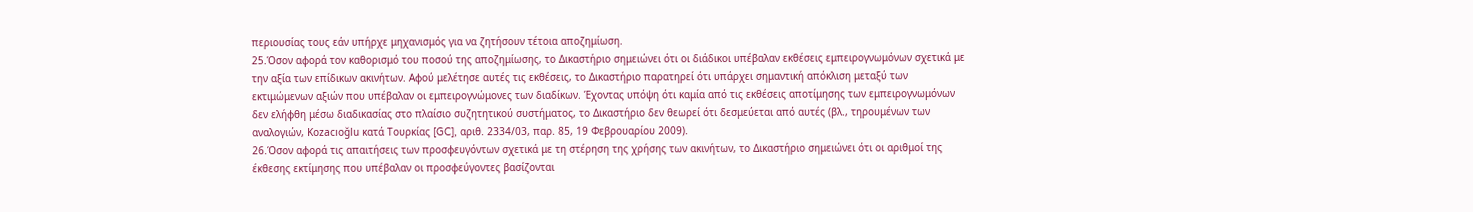περιουσίας τους εάν υπήρχε μηχανισμός για να ζητήσουν τέτοια αποζημίωση.
25.Όσον αφορά τον καθορισμό του ποσού της αποζημίωσης, το Δικαστήριο σημειώνει ότι οι διάδικοι υπέβαλαν εκθέσεις εμπειρογνωμόνων σχετικά με την αξία των επίδικων ακινήτων. Αφού μελέτησε αυτές τις εκθέσεις, το Δικαστήριο παρατηρεί ότι υπάρχει σημαντική απόκλιση μεταξύ των εκτιμώμενων αξιών που υπέβαλαν οι εμπειρογνώμονες των διαδίκων. Έχοντας υπόψη ότι καμία από τις εκθέσεις αποτίμησης των εμπειρογνωμόνων δεν ελήφθη μέσω διαδικασίας στο πλαίσιο συζητητικού συστήματος, το Δικαστήριο δεν θεωρεί ότι δεσμεύεται από αυτές (βλ., τηρουμένων των αναλογιών, Kozacıoğlu κατά Τουρκίας [GC], αριθ. 2334/03, παρ. 85, 19 Φεβρουαρίου 2009).
26.Όσον αφορά τις απαιτήσεις των προσφευγόντων σχετικά με τη στέρηση της χρήσης των ακινήτων, το Δικαστήριο σημειώνει ότι οι αριθμοί της έκθεσης εκτίμησης που υπέβαλαν οι προσφεύγοντες βασίζονται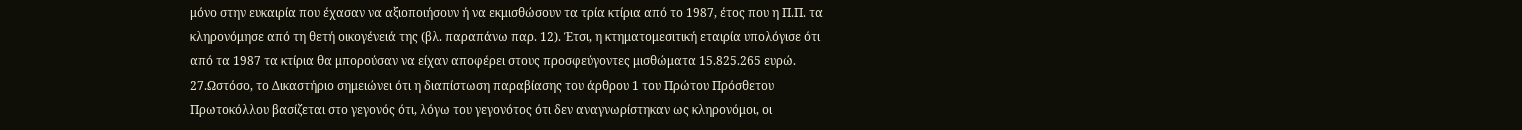μόνο στην ευκαιρία που έχασαν να αξιοποιήσουν ή να εκμισθώσουν τα τρία κτίρια από το 1987, έτος που η Π.Π. τα κληρονόμησε από τη θετή οικογένειά της (βλ. παραπάνω παρ. 12). Έτσι, η κτηματομεσιτική εταιρία υπολόγισε ότι από τα 1987 τα κτίρια θα μπορούσαν να είχαν αποφέρει στους προσφεύγοντες μισθώματα 15.825.265 ευρώ.
27.Ωστόσο, το Δικαστήριο σημειώνει ότι η διαπίστωση παραβίασης του άρθρου 1 του Πρώτου Πρόσθετου Πρωτοκόλλου βασίζεται στο γεγονός ότι, λόγω του γεγονότος ότι δεν αναγνωρίστηκαν ως κληρονόμοι, οι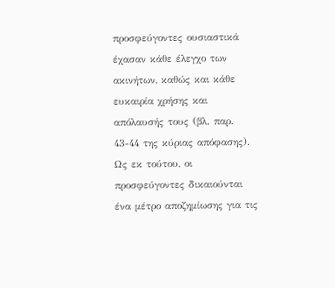προσφεύγοντες ουσιαστικά έχασαν κάθε έλεγχο των ακινήτων, καθώς και κάθε ευκαιρία χρήσης και απόλαυσής τους (βλ. παρ. 43-44 της κύριας απόφασης). Ως εκ τούτου, οι προσφεύγοντες δικαιούνται ένα μέτρο αποζημίωσης για τις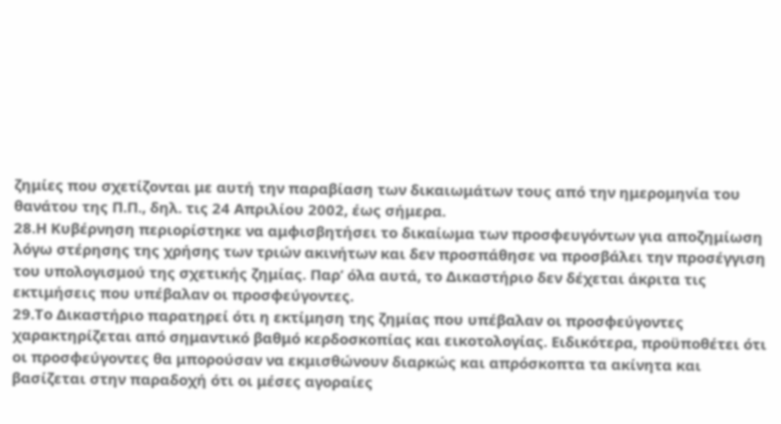ζημίες που σχετίζονται με αυτή την παραβίαση των δικαιωμάτων τους από την ημερομηνία του θανάτου της Π.Π., δηλ. τις 24 Απριλίου 2002, έως σήμερα.
28.Η Κυβέρνηση περιορίστηκε να αμφισβητήσει το δικαίωμα των προσφευγόντων για αποζημίωση λόγω στέρησης της χρήσης των τριών ακινήτων και δεν προσπάθησε να προσβάλει την προσέγγιση του υπολογισμού της σχετικής ζημίας. Παρ’ όλα αυτά, το Δικαστήριο δεν δέχεται άκριτα τις εκτιμήσεις που υπέβαλαν οι προσφεύγοντες.
29.Το Δικαστήριο παρατηρεί ότι η εκτίμηση της ζημίας που υπέβαλαν οι προσφεύγοντες χαρακτηρίζεται από σημαντικό βαθμό κερδοσκοπίας και εικοτολογίας. Ειδικότερα, προϋποθέτει ότι οι προσφεύγοντες θα μπορούσαν να εκμισθώνουν διαρκώς και απρόσκοπτα τα ακίνητα και βασίζεται στην παραδοχή ότι οι μέσες αγοραίες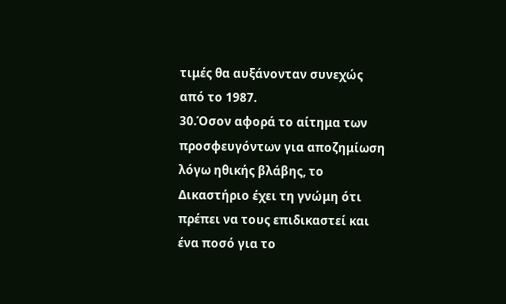τιμές θα αυξάνονταν συνεχώς από το 1987.
30.Όσον αφορά το αίτημα των προσφευγόντων για αποζημίωση λόγω ηθικής βλάβης, το Δικαστήριο έχει τη γνώμη ότι πρέπει να τους επιδικαστεί και ένα ποσό για το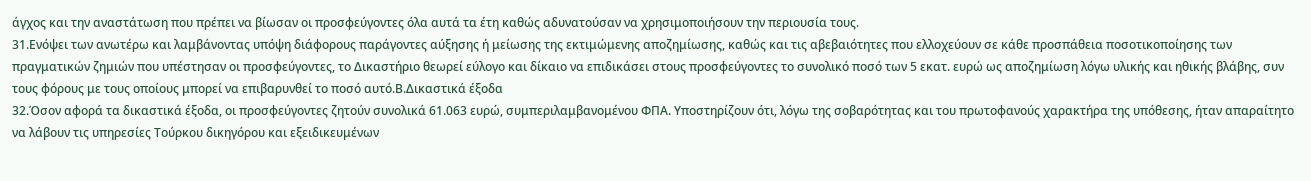άγχος και την αναστάτωση που πρέπει να βίωσαν οι προσφεύγοντες όλα αυτά τα έτη καθώς αδυνατούσαν να χρησιμοποιήσουν την περιουσία τους.
31.Ενόψει των ανωτέρω και λαμβάνοντας υπόψη διάφορους παράγοντες αύξησης ή μείωσης της εκτιμώμενης αποζημίωσης, καθώς και τις αβεβαιότητες που ελλοχεύουν σε κάθε προσπάθεια ποσοτικοποίησης των πραγματικών ζημιών που υπέστησαν οι προσφεύγοντες, το Δικαστήριο θεωρεί εύλογο και δίκαιο να επιδικάσει στους προσφεύγοντες το συνολικό ποσό των 5 εκατ. ευρώ ως αποζημίωση λόγω υλικής και ηθικής βλάβης, συν τους φόρους με τους οποίους μπορεί να επιβαρυνθεί το ποσό αυτό.Β.Δικαστικά έξοδα
32.Όσον αφορά τα δικαστικά έξοδα, οι προσφεύγοντες ζητούν συνολικά 61.063 ευρώ, συμπεριλαμβανομένου ΦΠΑ. Υποστηρίζουν ότι, λόγω της σοβαρότητας και του πρωτοφανούς χαρακτήρα της υπόθεσης, ήταν απαραίτητο να λάβουν τις υπηρεσίες Τούρκου δικηγόρου και εξειδικευμένων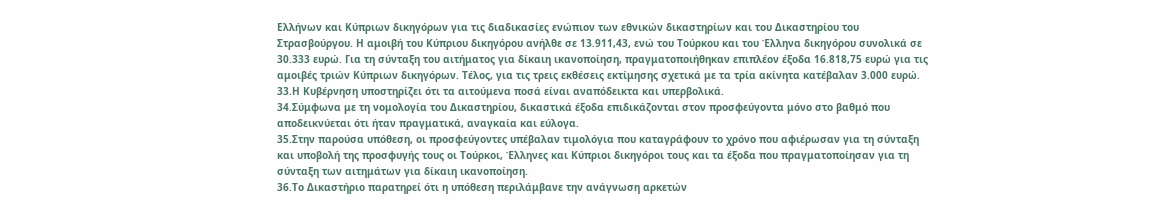Ελλήνων και Κύπριων δικηγόρων για τις διαδικασίες ενώπιον των εθνικών δικαστηρίων και του Δικαστηρίου του Στρασβούργου. Η αμοιβή του Κύπριου δικηγόρου ανήλθε σε 13.911,43, ενώ του Τούρκου και του Έλληνα δικηγόρου συνολικά σε 30.333 ευρώ. Για τη σύνταξη του αιτήματος για δίκαιη ικανοποίηση, πραγματοποιήθηκαν επιπλέον έξοδα 16.818,75 ευρώ για τις αμοιβές τριών Κύπριων δικηγόρων. Τέλος, για τις τρεις εκθέσεις εκτίμησης σχετικά με τα τρία ακίνητα κατέβαλαν 3.000 ευρώ.
33.Η Κυβέρνηση υποστηρίζει ότι τα αιτούμενα ποσά είναι αναπόδεικτα και υπερβολικά.
34.Σύμφωνα με τη νομολογία του Δικαστηρίου, δικαστικά έξοδα επιδικάζονται στον προσφεύγοντα μόνο στο βαθμό που αποδεικνύεται ότι ήταν πραγματικά, αναγκαία και εύλογα.
35.Στην παρούσα υπόθεση, οι προσφεύγοντες υπέβαλαν τιμολόγια που καταγράφουν το χρόνο που αφιέρωσαν για τη σύνταξη και υποβολή της προσφυγής τους οι Τούρκοι, Έλληνες και Κύπριοι δικηγόροι τους και τα έξοδα που πραγματοποίησαν για τη σύνταξη των αιτημάτων για δίκαιη ικανοποίηση.
36.Το Δικαστήριο παρατηρεί ότι η υπόθεση περιλάμβανε την ανάγνωση αρκετών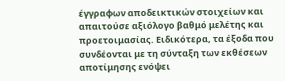έγγραφων αποδεικτικών στοιχείων και απαιτούσε αξιόλογο βαθμό μελέτης και προετοιμασίας. Ειδικότερα, τα έξοδα που συνδέονται με τη σύνταξη των εκθέσεων αποτίμησης ενόψει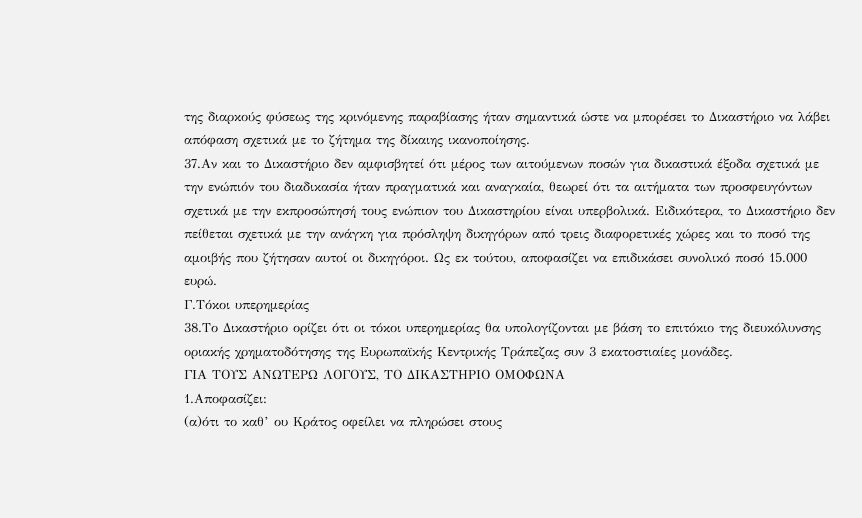της διαρκούς φύσεως της κρινόμενης παραβίασης ήταν σημαντικά ώστε να μπορέσει το Δικαστήριο να λάβει απόφαση σχετικά με το ζήτημα της δίκαιης ικανοποίησης.
37.Αν και το Δικαστήριο δεν αμφισβητεί ότι μέρος των αιτούμενων ποσών για δικαστικά έξοδα σχετικά με την ενώπιόν του διαδικασία ήταν πραγματικά και αναγκαία, θεωρεί ότι τα αιτήματα των προσφευγόντων σχετικά με την εκπροσώπησή τους ενώπιον του Δικαστηρίου είναι υπερβολικά. Ειδικότερα, το Δικαστήριο δεν πείθεται σχετικά με την ανάγκη για πρόσληψη δικηγόρων από τρεις διαφορετικές χώρες και το ποσό της αμοιβής που ζήτησαν αυτοί οι δικηγόροι. Ως εκ τούτου, αποφασίζει να επιδικάσει συνολικό ποσό 15.000 ευρώ.
Γ.Τόκοι υπερημερίας
38.Το Δικαστήριο ορίζει ότι οι τόκοι υπερημερίας θα υπολογίζονται με βάση το επιτόκιο της διευκόλυνσης οριακής χρηματοδότησης της Ευρωπαϊκής Κεντρικής Τράπεζας συν 3 εκατοστιαίες μονάδες.
ΓΙΑ ΤΟΥΣ ΑΝΩΤΕΡΩ ΛΟΓΟΥΣ, ΤΟ ΔΙΚΑΣΤΗΡΙΟ ΟΜΟΦΩΝΑ
1.Αποφασίζει:
(α)ότι το καθ’ ου Κράτος οφείλει να πληρώσει στους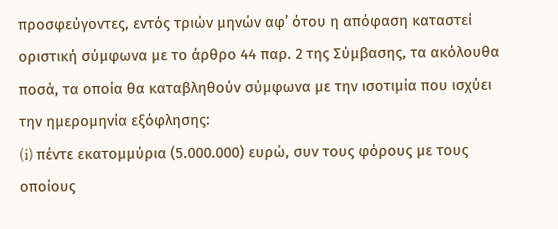προσφεύγοντες, εντός τριών μηνών αφ’ ότου η απόφαση καταστεί οριστική σύμφωνα με το άρθρο 44 παρ. 2 της Σύμβασης, τα ακόλουθα ποσά, τα οποία θα καταβληθούν σύμφωνα με την ισοτιμία που ισχύει την ημερομηνία εξόφλησης:
(i) πέντε εκατομμύρια (5.000.000) ευρώ, συν τους φόρους με τους οποίους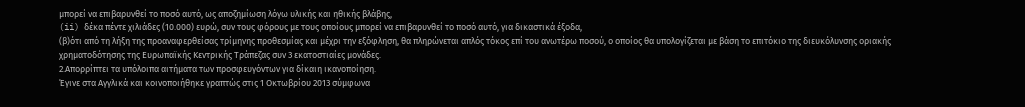μπορεί να επιβαρυνθεί το ποσό αυτό, ως αποζημίωση λόγω υλικής και ηθικής βλάβης,
(ii) δέκα πέντε χιλιάδες (10.000) ευρώ, συν τους φόρους με τους οποίους μπορεί να επιβαρυνθεί το ποσό αυτό, για δικαστικά έξοδα,
(β)ότι από τη λήξη της προαναφερθείσας τρίμηνης προθεσμίας και μέχρι την εξόφληση, θα πληρώνεται απλός τόκος επί του ανωτέρω ποσού, ο οποίος θα υπολογίζεται με βάση το επιτόκιο της διευκόλυνσης οριακής χρηματοδότησης της Ευρωπαϊκής Κεντρικής Τράπεζας συν 3 εκατοστιαίες μονάδες.
2.Απορρίπτει τα υπόλοιπα αιτήματα των προσφευγόντων για δίκαιη ικανοποίηση.
Έγινε στα Αγγλικά και κοινοποιήθηκε γραπτώς στις 1 Οκτωβρίου 2013 σύμφωνα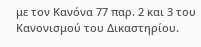με τον Κανόνα 77 παρ. 2 και 3 του Κανονισμού του Δικαστηρίου.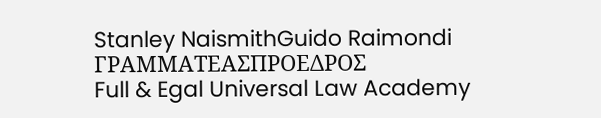Stanley NaismithGuido Raimondi
ΓΡΑΜΜΑΤΕΑΣΠΡΟΕΔΡΟΣ
Full & Egal Universal Law Academy